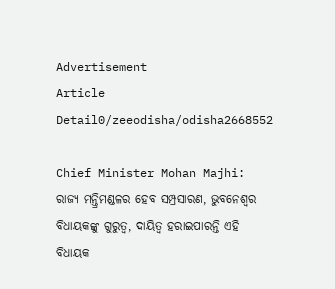Advertisement
Article Detail0/zeeodisha/odisha2668552

Chief Minister Mohan Majhi: ରାଜ୍ୟ ମନ୍ତ୍ରିମଣ୍ଡଳର ହେବ ସମ୍ପ୍ରସାରଣ, ଭୁବନେଶ୍ୱର ବିଧାୟକଙ୍କୁ ଗୁରୁତ୍ୱ, ଦାୟିତ୍ୱ ହରାଇପାରନ୍ତି ଏହି ବିଧାୟକ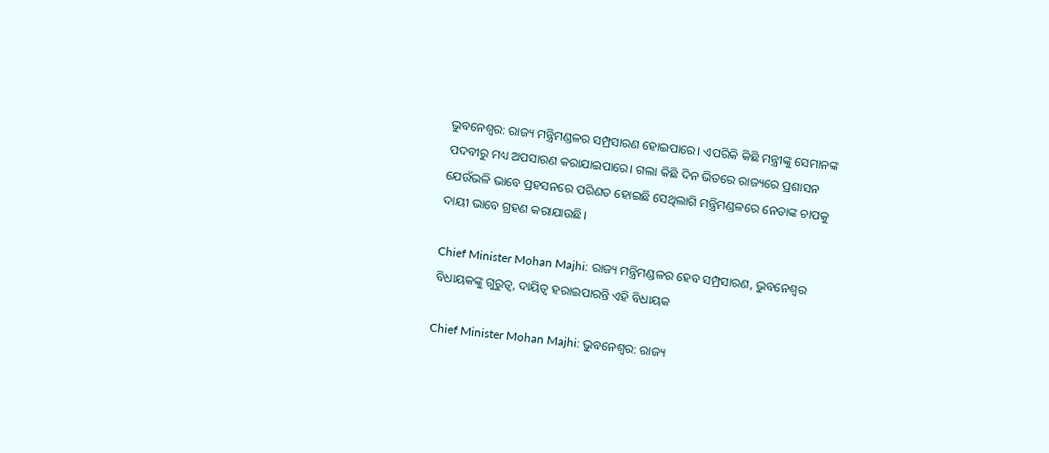ଭୁବନେଶ୍ୱର: ରାଜ୍ୟ ମନ୍ତ୍ରିମଣ୍ଡଳର ସମ୍ପ୍ରସାରଣ ହୋଇପାରେ। ଏପରିକି କିଛି ମନ୍ତ୍ରୀଙ୍କୁ ସେମାନଙ୍କ ପଦବୀରୁ ମଧ୍ୟ ଅପସାରଣ କରାଯାଇପାରେ। ଗଲା କିଛି ଦିନ ଭିତରେ ରାଜ୍ୟରେ ପ୍ରଶାସନ ଯେଉଁଭଳି ଭାବେ ପ୍ରହସନରେ ପରିଣତ ହୋଇଛି ସେଥିଲାଗି ମନ୍ତ୍ରିମଣ୍ଡଳରେ ନେତାଙ୍କ ଚାପକୁ ଦାୟୀ ଭାବେ ଗ୍ରହଣ କରାଯାଉଛି।

Chief Minister Mohan Majhi: ରାଜ୍ୟ ମନ୍ତ୍ରିମଣ୍ଡଳର ହେବ ସମ୍ପ୍ରସାରଣ, ଭୁବନେଶ୍ୱର ବିଧାୟକଙ୍କୁ ଗୁରୁତ୍ୱ, ଦାୟିତ୍ୱ ହରାଇପାରନ୍ତି ଏହି ବିଧାୟକ

Chief Minister Mohan Majhi: ଭୁବନେଶ୍ୱର: ରାଜ୍ୟ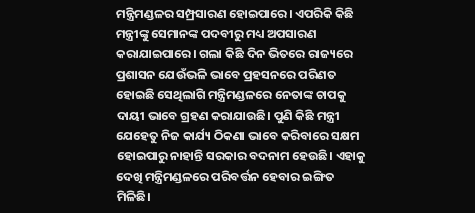ମନ୍ତ୍ରିମଣ୍ଡଳର ସମ୍ପ୍ରସାରଣ ହୋଇପାରେ। ଏପରିକି କିଛି ମନ୍ତ୍ରୀଙ୍କୁ ସେମାନଙ୍କ ପଦବୀରୁ ମଧ୍ୟ ଅପସାରଣ କରାଯାଇପାରେ। ଗଲା କିଛି ଦିନ ଭିତରେ ରାଜ୍ୟରେ ପ୍ରଶାସନ ଯେଉଁଭଳି ଭାବେ ପ୍ରହସନରେ ପରିଣତ ହୋଇଛି ସେଥିଲାଗି ମନ୍ତ୍ରିମଣ୍ଡଳରେ ନେତାଙ୍କ ଚାପକୁ ଦାୟୀ ଭାବେ ଗ୍ରହଣ କରାଯାଉଛି। ପୁଣି କିଛି ମନ୍ତ୍ରୀ ଯେହେତୁ ନିଜ କାର୍ଯ୍ୟ ଠିକଣା ଭାବେ କରିବାରେ ସକ୍ଷମ ହୋଇପାରୁ ନାହାନ୍ତି ସରକାର ବଦନାମ ହେଉଛି। ଏହାକୁ ଦେଖି ମନ୍ତ୍ରିମଣ୍ଡଳରେ ପରିବର୍ତ୍ତନ ହେବାର ଇଙ୍ଗିତ ମିଳିଛି।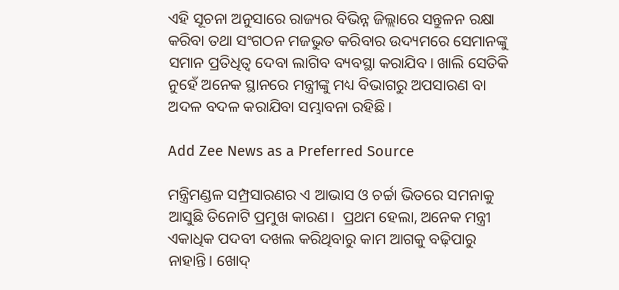ଏହି ସୂଚନା ଅନୁସାରେ ରାଜ୍ୟର ବିଭିନ୍ନ ଜିଲ୍ଲାରେ ସନ୍ତୁଳନ ରକ୍ଷା କରିବା ତଥା ସଂଗଠନ ମଜଭୁତ କରିବାର ଉଦ୍ୟମରେ ସେମାନଙ୍କୁ ସମାନ ପ୍ରତିଧିତ୍ୱ ଦେବା ଲାଗିବ ବ୍ୟବସ୍ଥା କରାଯିବ। ଖାଲି ସେତିକି ନୁହେଁ ଅନେକ ସ୍ଥାନରେ ମନ୍ତ୍ରୀଙ୍କୁ ମଧ୍ୟ ବିଭାଗରୁ ଅପସାରଣ ବା ଅଦଳ ବଦଳ କରାଯିବା ସମ୍ଭାବନା ରହିଛି।

Add Zee News as a Preferred Source

ମନ୍ତ୍ରିମଣ୍ଡଳ ସମ୍ପ୍ରସାରଣର ଏ ଆଭାସ ଓ ଚର୍ଚ୍ଚା ଭିତରେ ସମନାକୁ ଆସୁଛି ତିନୋଟି ପ୍ରମୁଖ କାରଣ।  ପ୍ରଥମ ହେଲା, ଅନେକ ମନ୍ତ୍ରୀ ଏକାଧିକ ପଦବୀ ଦଖଲ କରିଥିବାରୁ କାମ ଆଗକୁ ବଢ଼ିପାରୁ ନାହାନ୍ତି। ଖୋଦ୍‍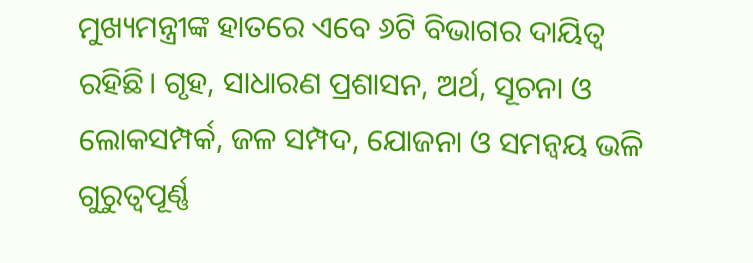ମୁଖ୍ୟମନ୍ତ୍ରୀଙ୍କ ହାତରେ ଏବେ ୬ଟି ବିଭାଗର ଦାୟିତ୍ୱ ରହିଛି। ଗୃହ, ସାଧାରଣ ପ୍ରଶାସନ, ଅର୍ଥ, ସୂଚନା ଓ ଲୋକସମ୍ପର୍କ, ଜଳ ସମ୍ପଦ, ଯୋଜନା ଓ ସମନ୍ୱୟ ଭଳି ଗୁରୁତ୍ୱପୂର୍ଣ୍ଣ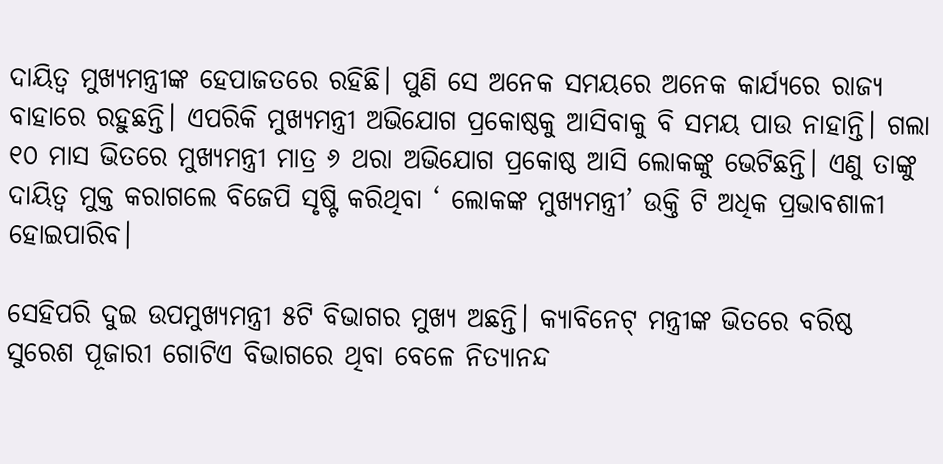ଦାୟିତ୍ୱ ମୁଖ୍ୟମନ୍ତ୍ରୀଙ୍କ ହେପାଜତରେ ରହିଛି। ପୁଣି ସେ ଅନେକ ସମୟରେ ଅନେକ କାର୍ଯ୍ୟରେ ରାଜ୍ୟ ବାହାରେ ରହୁଛନ୍ତି। ଏପରିକି ମୁଖ୍ୟମନ୍ତ୍ରୀ ଅଭିଯୋଗ ପ୍ରକୋଷ୍ଠକୁ ଆସିବାକୁ ବି ସମୟ ପାଉ ନାହାନ୍ତି। ଗଲା ୧୦ ମାସ ଭିତରେ ମୁଖ୍ୟମନ୍ତ୍ରୀ ମାତ୍ର ୬ ଥରା ଅଭିଯୋଗ ପ୍ରକୋଷ୍ଠ ଆସି ଲୋକଙ୍କୁ ଭେଟିଛନ୍ତି। ଏଣୁ ତାଙ୍କୁ ଦାୟିତ୍ୱ ମୁକ୍ତ କରାଗଲେ ବିଜେପି ସୃଷ୍ଟି କରିଥିବା ‘ ଲୋକଙ୍କ ମୁଖ୍ୟମନ୍ତ୍ରୀ’ ଉକ୍ତି ଟି ଅଧିକ ପ୍ରଭାବଶାଳୀ ହୋଇପାରିବ।

ସେହିପରି ଦୁଇ ଉପମୁଖ୍ୟମନ୍ତ୍ରୀ ୫ଟି ବିଭାଗର ମୁଖ୍ୟ ଅଛନ୍ତି। କ୍ୟାବିନେଟ୍‍ ମନ୍ତ୍ରୀଙ୍କ ଭିତରେ ବରିଷ୍ଠ ସୁରେଶ ପୂଜାରୀ ଗୋଟିଏ ବିଭାଗରେ ଥିବା ବେଳେ ନିତ୍ୟାନନ୍ଦ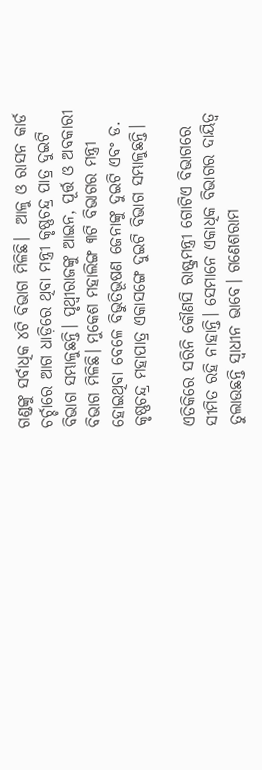ଗଣ୍ଡଙ୍କୁ ସର୍ବାଧିକ ୪ଟି ବିଭାଗ ମିଳିଛି।  ଆଳୁ ଓ ରାସନ କାର୍ଡ ଚର୍ଚ୍ଚାରେ ଆଗ ଧାଡ଼ିରେ ଥିବା ମନ୍ତ୍ରୀ କୃଷ୍ଣଚନ୍ଦ୍ର ପାତ୍ର ଦୁଇଟି ବିଭାଗ ସମ୍ଭାଳୁଛନ୍ତି। ପୃଥ୍ୱୀରାଜଙ୍କୁ ଆଇନ, ପୂର୍ତ୍ତ ଓ ଅବକାରୀ ବିଭାଗ ମିଳିଛି। ମୁକେଶ ମହାଲିଙ୍ଗ ୩ଟି ବିଭାଗର ମନ୍ତ୍ରୀ ହୋଇଥିବା ବେଳେ ବିଭୁତିଭୂଷଣ ଜେନାଙ୍କୁ ଦୁଇଟି ଏବଂ ଡ. କୃଷ୍ଣଚନ୍ଦ୍ର ମହାପାତ୍ର ଏକାସଙ୍ଗେ ଦୁଇଟି ବିଭାଗ ସମ୍ଭାଳୁଛନ୍ତି।

ଏତିକିରେ ସରିନି କୌଣସି ରାଷ୍ଟ୍ରମନ୍ତ୍ରୀ ଗୋଟିଏ ବିଭାଗରେ ସୀମିତ ରହି ନାହାନ୍ତି। ସେମାନେ ଏକାଧିକ ବିଭାଗର ଦାୟିତ୍ୱ ତୁଲାଉଛନ୍ତି ସ୍ୱାଧୀନ ଭାବେ। ଗଣେଶରାମ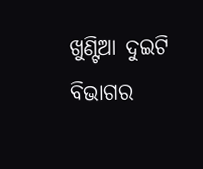ଖୁଣ୍ଟିଆ ଦୁଇଟି ବିଭାଗର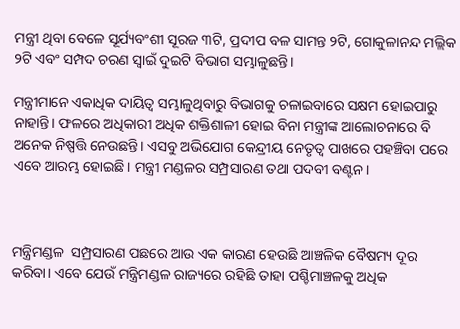ମନ୍ତ୍ରୀ ଥିବା ବେଳେ ସୂର୍ଯ୍ୟବଂଶୀ ସୂରଜ ୩ଟି, ପ୍ରଦୀପ ବଳ ସାମନ୍ତ ୨ଟି, ଗୋକୁଳାନନ୍ଦ ମଲ୍ଲିକ ୨ଟି ଏବଂ ସମ୍ପଦ ଚରଣ ସ୍ୱାଇଁ ଦୁଇଟି ବିଭାଗ ସମ୍ଭାଳୁଛନ୍ତି।

ମନ୍ତ୍ରୀମାନେ ଏକାଧିକ ଦାୟିତ୍ୱ ସମ୍ଭାଳୁଥିବାରୁ ବିଭାଗକୁ ଚଳାଇବାରେ ସକ୍ଷମ ହୋଇପାରୁ ନାହାନ୍ତି। ଫଳରେ ଅଧିକାରୀ ଅଧିକ ଶକ୍ତିଶାଳୀ ହୋଇ ବିନା ମନ୍ତ୍ରୀଙ୍କ ଆଲୋଚନାରେ ବି ଅନେକ ନିଷ୍ପତ୍ତି ନେଉଛନ୍ତି। ଏସବୁ ଅଭିଯୋଗ କେନ୍ଦ୍ରୀୟ ନେତୃତ୍ୱ ପାଖରେ ପହଞ୍ଚିବା ପରେ ଏବେ ଆରମ୍ଭ ହୋଇଛି। ମନ୍ତ୍ରୀ ମଣ୍ଡଳର ସମ୍ପ୍ରସାରଣ ତଥା ପଦବୀ ବଣ୍ଟନ।



ମନ୍ତ୍ରିମଣ୍ଡଳ  ସମ୍ପ୍ରସାରଣ ପଛରେ ଆଉ ଏକ କାରଣ ହେଉଛି ଆଞ୍ଚଳିକ ବୈଷମ୍ୟ ଦୂର କରିବା। ଏବେ ଯେଉଁ ମନ୍ତ୍ରିମଣ୍ଡଳ ରାଜ୍ୟରେ ରହିଛି ତାହା ପଶ୍ଚିମାଞ୍ଚଳକୁ ଅଧିକ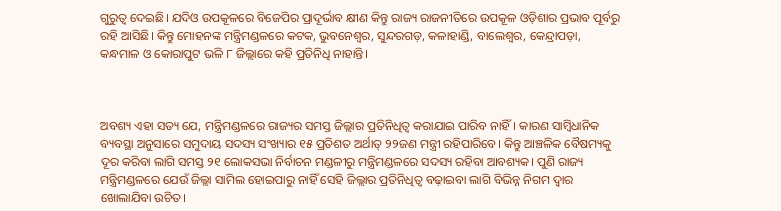ଗୁରୁତ୍ୱ ଦେଇଛି। ଯଦିଓ ଉପକୂଳରେ ବିଜେପିର ପ୍ରାଦୂର୍ଭାବ କ୍ଷୀଣ କିନ୍ତୁ ରାଜ୍ୟ ରାଜନୀତିରେ ଉପକୂଳ ଓଡ଼ିଶାର ପ୍ରଭାବ ପୂର୍ବରୁ ରହି ଆସିଛି। କିନ୍ତୁ ମୋହନଙ୍କ ମନ୍ତ୍ରିମଣ୍ଡଳରେ କଟକ, ଭୁବନେଶ୍ୱର, ସୁନ୍ଦରଗଡ଼, କଳାହାଣ୍ଡି, ବାଲେଶ୍ୱର, କେନ୍ଦ୍ରାପଡ଼ା, କନ୍ଧମାଳ ଓ କୋରାପୁଟ ଭଳି ୮ ଜିଲ୍ଲାରେ କହି ପ୍ରତିନିଧି ନାହାନ୍ତି।



ଅବଶ୍ୟ ଏହା ସତ୍ୟ ଯେ, ମନ୍ତ୍ରିମଣ୍ଡଳରେ ରାଜ୍ୟର ସମସ୍ତ ଜିଲ୍ଲାର ପ୍ରତିନିଧିତ୍ୱ କରାଯାଇ ପାରିବ ନାହିଁ। କାରଣ ସାମ୍ବିଧାନିକ ବ୍ୟବସ୍ଥା ଅନୁସାରେ ସମୁଦାୟ ସଦସ୍ୟ ସଂଖ୍ୟାର ୧୫ ପ୍ରତିଶତ ଅର୍ଥାତ୍‍ ୨୨ଜଣ ମନ୍ତ୍ରୀ ରହିପାରିବେ। କିନ୍ତୁ ଆଞ୍ଚଳିକ ବୈଷମ୍ୟକୁ ଦୂର କରିବା ଲାଗି ସମସ୍ତ ୨୧ ଲୋକସଭା ନିର୍ବାଚନ ମଣ୍ଡଳୀରୁ ମନ୍ତ୍ରିମଣ୍ଡଳରେ ସଦସ୍ୟ ରହିବା ଆବଶ୍ୟକ। ପୁଣି ରାଜ୍ୟ ମନ୍ତ୍ରିମଣ୍ଡଳରେ ଯେଉଁ ଜିଲ୍ଲା ସାମିଲ ହୋଇପାରୁ ନାହିଁ ସେହି ଜିଲ୍ଲାର ପ୍ରତିନିଧିତ୍ୱ ବଢ଼ାଇବା ଲାଗି ବିଭିନ୍ନ ନିଗମ ଦ୍ୱାର ଖୋଲାଯିବା ଉଚିତ।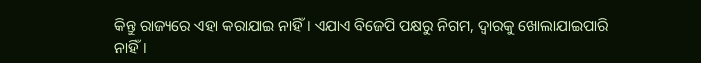କିନ୍ତୁ ରାଜ୍ୟରେ ଏହା କରାଯାଇ ନାହିଁ। ଏଯାଏ ବିଜେପି ପକ୍ଷରୁ ନିଗମ, ଦ୍ୱାରକୁ ଖୋଲାଯାଇପାରି ନାହିଁ।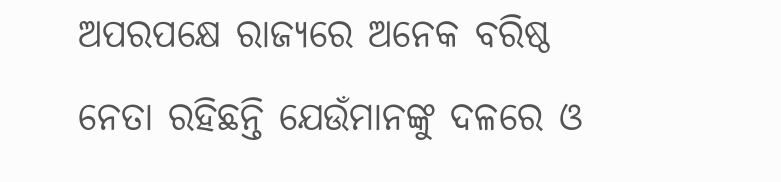ଅପରପକ୍ଷେ ରାଜ୍ୟରେ ଅନେକ ବରିଷ୍ଠ ନେତା ରହିଛନ୍ତି ଯେଉଁମାନଙ୍କୁ ଦଳରେ ଓ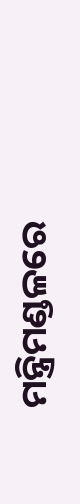ମନ୍ତ୍ରିମଣ୍ଡଳରେ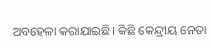ଅବହେଳା କରାଯାଇଛି। କିଛି କେନ୍ଦ୍ରୀୟ ନେତା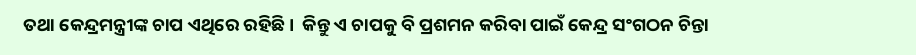ତଥା କେନ୍ଦ୍ରମନ୍ତ୍ରୀଙ୍କ ଚାପ ଏଥିରେ ରହିଛି।  କିନ୍ତୁ ଏ ଚାପକୁ ବି ପ୍ରଶମନ କରିବା ପାଇଁ କେନ୍ଦ୍ର ସଂଗଠନ ଚିନ୍ତା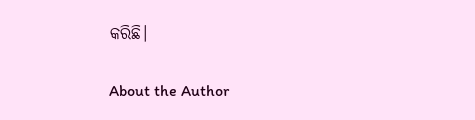କରିଛି।

About the Author